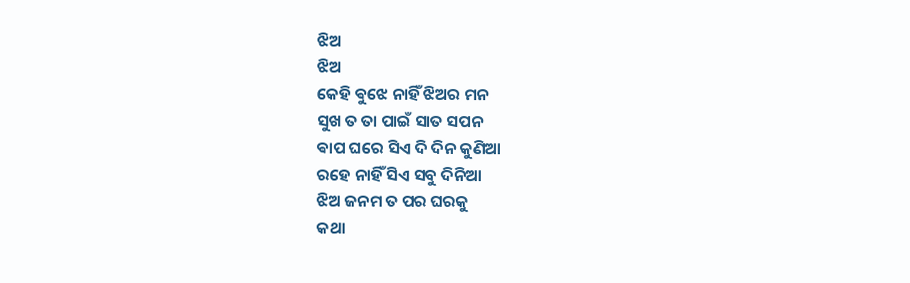ଝିଅ
ଝିଅ
କେହି ଵୁଝେ ନାହିଁ ଝିଅର ମନ
ସୁଖ ତ ତା ପାଇଁ ସାତ ସପନ
ଵାପ ଘରେ ସିଏ ଦି ଦିନ କୁଣିଆ
ରହେ ନାହିଁ ସିଏ ସବୁ ଦିନିଆ
ଝିଅ ଜନମ ତ ପର ଘରକୁ
କଥା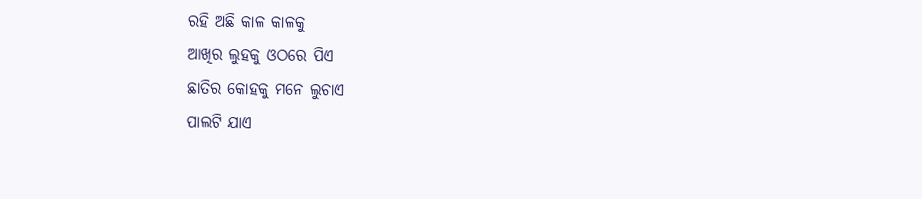ରହି ଅଛି କାଳ କାଳକୁ
ଆଖିର ଲୁହକୁ ଓଠରେ ପିଏ
ଛାତିର କୋହକୁ ମନେ ଲୁଚାଏ
ପାଲଟି ଯାଏ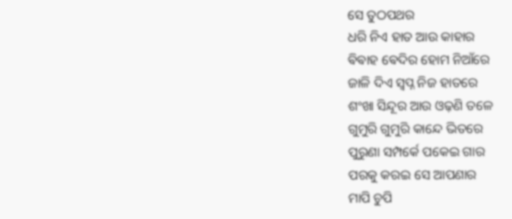ସେ ତୁଠପଥର
ଧରି ନିଏ ହାତ ଆଉ କାହାର
ଵିଵାହ ଵେଦିର ହୋମ ନିଆଁରେ
ଜାଳି ଦିଏ ସ୍ୱପ୍ନ ନିଜ ହାତରେ
ଶଂଖା ସିନ୍ଦୂର ଆଉ ଓଢ଼ଣି ତଳେ
ଗୁମୁରି ଗୁମୁରି କାନ୍ଦେ ଭିତରେ
ପୁରୁଣା ସମ୍ପର୍କେ ପକେଇ ଗାର
ପରକୁ କରଇ ସେ ଆପଣାର
ମାପି ଚୁପି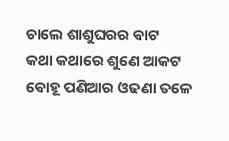ଚାଲେ ଶାଶୁଘରର ଵାଟ
କଥା କଥାରେ ଶୁଣେ ଆକଟ
ଵୋହୂ ପଣିଆର ଓଢଣା ତଳେ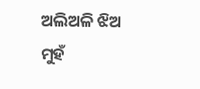ଅଲିଅଳି ଝିଅ ମୁହଁ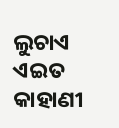ଲୁଚାଏ
ଏଇତ କାହାଣୀ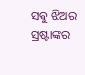ସଵୁ ଝିଅର
ସ୍ରଷ୍ଟାଙ୍କର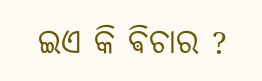ଇଏ କି ଵିଚାର ?